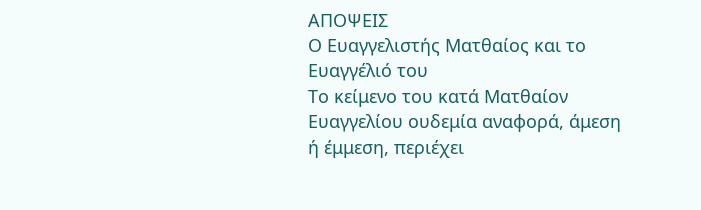ΑΠΟΨΕΙΣ
Ο Ευαγγελιστής Ματθαίος και το Ευαγγέλιό του
Το κείμενο του κατά Ματθαίον Ευαγγελίου ουδεμία αναφορά, άμεση ή έμμεση, περιέχει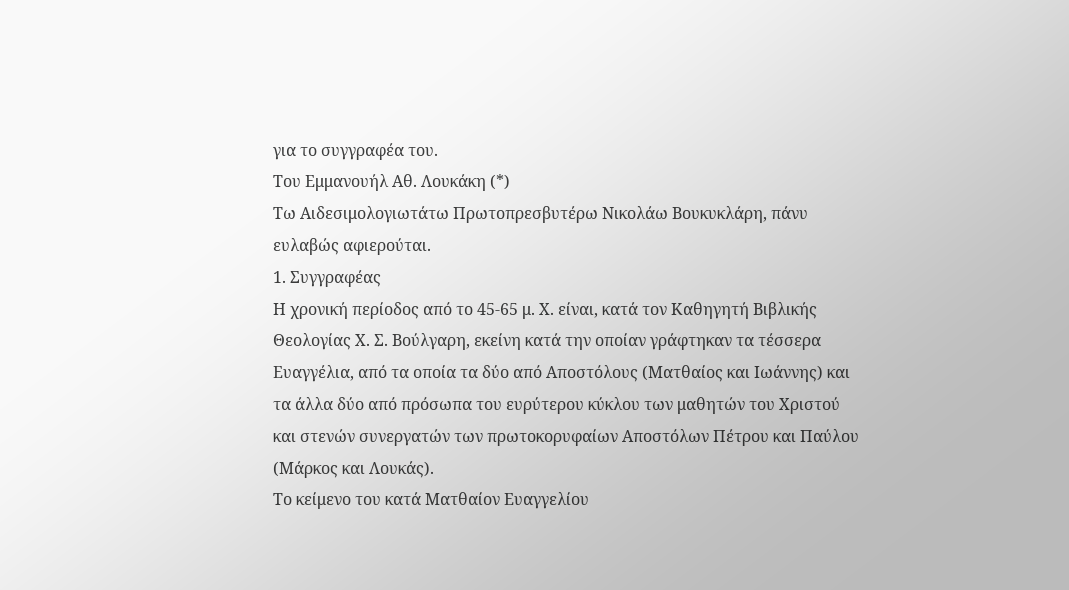για το συγγραφέα του.
Του Εμμανουήλ Αθ. Λουκάκη (*)
Τω Αιδεσιμολογιωτάτω Πρωτοπρεσβυτέρω Νικολάω Βουκυκλάρη, πάνυ ευλαβώς αφιερούται.
1. Συγγραφέας
Η χρονική περίοδος από το 45-65 μ. Χ. είναι, κατά τον Καθηγητή Βιβλικής Θεολογίας Χ. Σ. Βούλγαρη, εκείνη κατά την οποίαν γράφτηκαν τα τέσσερα Ευαγγέλια, από τα οποία τα δύο από Αποστόλους (Ματθαίος και Ιωάννης) και τα άλλα δύο από πρόσωπα του ευρύτερου κύκλου των μαθητών του Χριστού και στενών συνεργατών των πρωτοκορυφαίων Αποστόλων Πέτρου και Παύλου (Μάρκος και Λουκάς).
Το κείμενο του κατά Ματθαίον Ευαγγελίου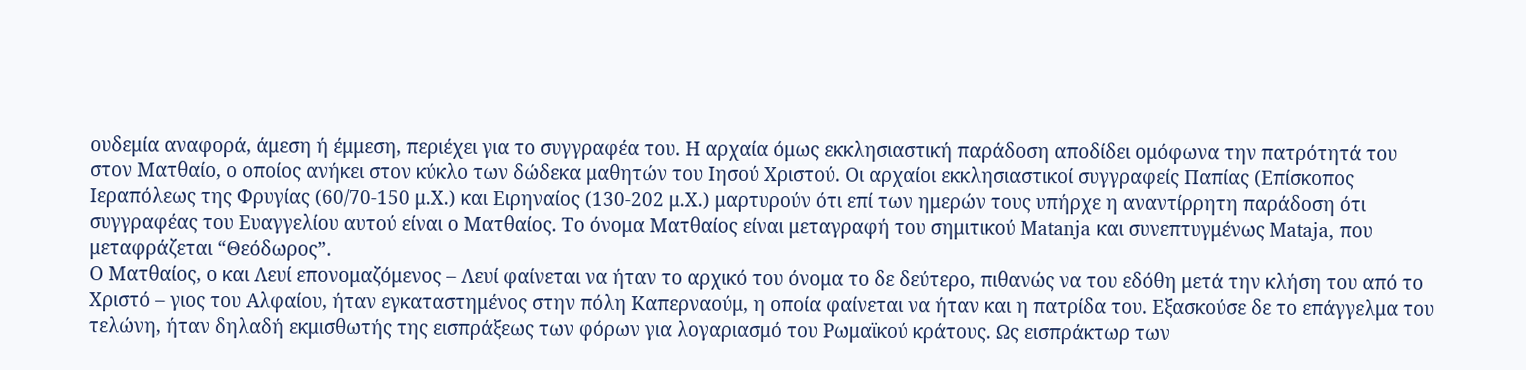ουδεμία αναφορά, άμεση ή έμμεση, περιέχει για το συγγραφέα του. Η αρχαία όμως εκκλησιαστική παράδοση αποδίδει ομόφωνα την πατρότητά του στον Ματθαίο, ο οποίος ανήκει στον κύκλο των δώδεκα μαθητών του Ιησού Χριστού. Οι αρχαίοι εκκλησιαστικοί συγγραφείς Παπίας (Επίσκοπος Ιεραπόλεως της Φρυγίας (60/70-150 μ.Χ.) και Ειρηναίος (130-202 μ.Χ.) μαρτυρούν ότι επί των ημερών τους υπήρχε η αναντίρρητη παράδοση ότι συγγραφέας του Ευαγγελίου αυτού είναι ο Ματθαίος. Το όνομα Ματθαίος είναι μεταγραφή του σημιτικού Matanja και συνεπτυγμένως Mataja, που μεταφράζεται “Θεόδωρος”.
Ο Ματθαίος, ο και Λευί επονομαζόμενος – Λευί φαίνεται να ήταν το αρχικό του όνομα το δε δεύτερο, πιθανώς να του εδόθη μετά την κλήση του από το Χριστό – γιος του Αλφαίου, ήταν εγκαταστημένος στην πόλη Καπερναούμ, η οποία φαίνεται να ήταν και η πατρίδα του. Εξασκούσε δε το επάγγελμα του τελώνη, ήταν δηλαδή εκμισθωτής της εισπράξεως των φόρων για λογαριασμό του Ρωμαϊκού κράτους. Ως εισπράκτωρ των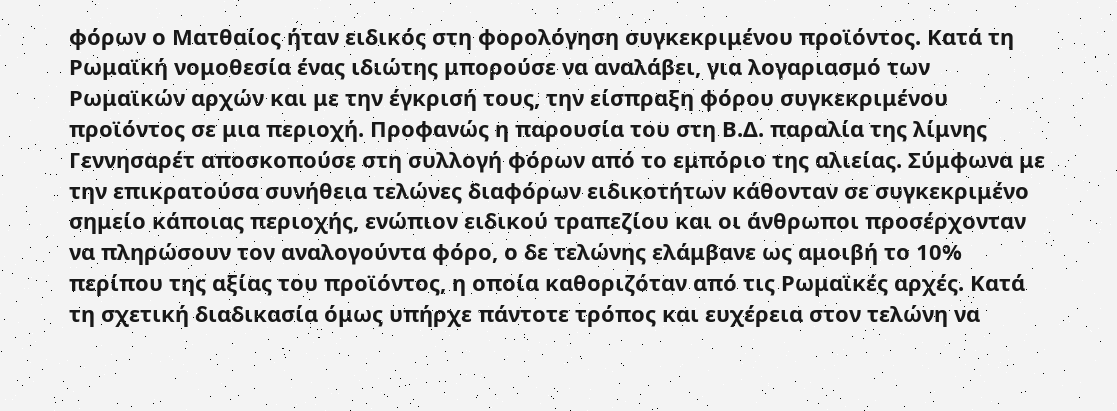φόρων ο Ματθαίος ήταν ειδικός στη φορολόγηση συγκεκριμένου προϊόντος. Κατά τη Ρωμαϊκή νομοθεσία ένας ιδιώτης μπορούσε να αναλάβει, για λογαριασμό των Ρωμαϊκών αρχών και με την έγκρισή τους, την είσπραξη φόρου συγκεκριμένου προϊόντος σε μια περιοχή. Προφανώς η παρουσία του στη Β.Δ. παραλία της λίμνης Γεννησαρέτ αποσκοπούσε στη συλλογή φόρων από το εμπόριο της αλιείας. Σύμφωνα με την επικρατούσα συνήθεια τελώνες διαφόρων ειδικοτήτων κάθονταν σε συγκεκριμένο σημείο κάποιας περιοχής, ενώπιον ειδικού τραπεζίου και οι άνθρωποι προσέρχονταν να πληρώσουν τον αναλογούντα φόρο, ο δε τελώνης ελάμβανε ως αμοιβή το 10% περίπου της αξίας του προϊόντος, η οποία καθοριζόταν από τις Ρωμαϊκές αρχές. Κατά τη σχετική διαδικασία όμως υπήρχε πάντοτε τρόπος και ευχέρεια στον τελώνη να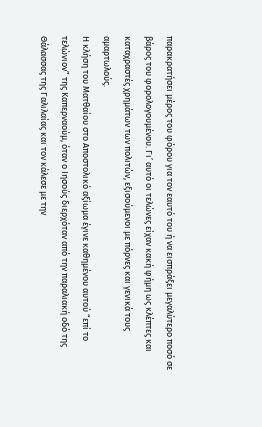παρακρατήσει μέρος του φόρου για τον εαυτό του ή να εισπράξει μεγαλύτερο ποσό σε βάρος του φορολογουμένου. Γι’ αυτό οι τελώνες είχαν κακή φήμη ως κλέπτες και καταχραστές χρημάτων των πολιτών, εξισούμενοι με πόρνες και γενικά τους αμαρτωλούς.
Η κλήση του Ματθαίου στο Αποστολικό αξίωμα έγινε καθημένου αυτού “επί το τελώνιον” της Καπερναούμ, όταν ο Ιησούς διερχόταν από την παραλιακή οδό της Θάλασσας της Γαλιλαίας και τον κάλεσε με την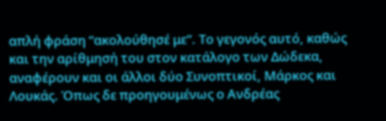απλή φράση “ακολούθησέ με”. Το γεγονός αυτό, καθώς και την αρίθμησή του στον κατάλογο των Δώδεκα, αναφέρουν και οι άλλοι δύο Συνοπτικοί, Μάρκος και Λουκάς. Όπως δε προηγουμένως ο Ανδρέας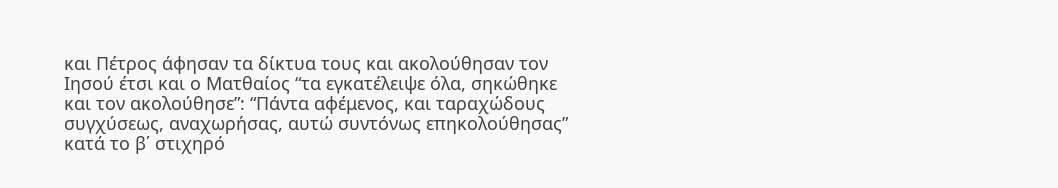και Πέτρος άφησαν τα δίκτυα τους και ακολούθησαν τον Ιησού έτσι και ο Ματθαίος “τα εγκατέλειψε όλα, σηκώθηκε και τον ακολούθησε”: “Πάντα αφέμενος, και ταραχώδους συγχύσεως, αναχωρήσας, αυτώ συντόνως επηκολούθησας” κατά το β΄ στιχηρό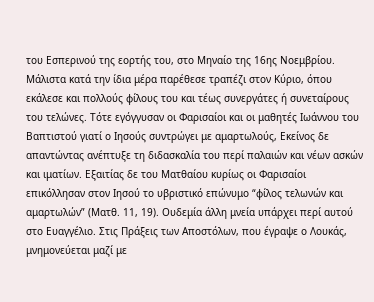του Εσπερινού της εορτής του, στο Μηναίο της 16ης Νοεμβρίου. Μάλιστα κατά την ίδια μέρα παρέθεσε τραπέζι στον Κύριο, όπου εκάλεσε και πολλούς φίλους του και τέως συνεργάτες ή συνεταίρους του τελώνες. Τότε εγόγγυσαν οι Φαρισαίοι και οι μαθητές Ιωάννου του Βαπτιστού γιατί ο Ιησούς συντρώγει με αμαρτωλούς, Εκείνος δε απαντώντας ανέπτυξε τη διδασκαλία του περί παλαιών και νέων ασκών και ιματίων. Εξαιτίας δε του Ματθαίου κυρίως οι Φαρισαίοι επικόλλησαν στον Ιησού το υβριστικό επώνυμο “φίλος τελωνών και αμαρτωλών” (Ματθ. 11, 19). Ουδεμία άλλη μνεία υπάρχει περί αυτού στο Ευαγγέλιο. Στις Πράξεις των Αποστόλων, που έγραψε ο Λουκάς, μνημονεύεται μαζί με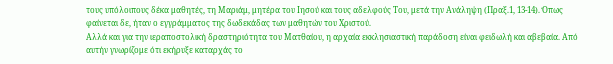τους υπόλοιπους δέκα μαθητές, τη Μαριάμ, μητέρα του Ιησού και τους αδελφούς Του, μετά την Ανάληψη (Πραξ.1, 13-14). Όπως φαίνεται δε, ήταν ο εγγράμματος της δωδεκάδας των μαθητών του Χριστού.
Αλλά και για την ιεραποστολική δραστηριότητα του Ματθαίου, η αρχαία εκκλησιαστική παράδοση είναι φειδωλή και αβεβαία. Από αυτήν γνωρίζομε ότι εκήρυξε καταρχάς το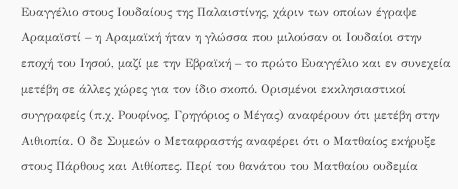Ευαγγέλιο στους Ιουδαίους της Παλαιστίνης, χάριν των οποίων έγραψε Αραμαϊστί – η Αραμαϊκή ήταν η γλώσσα που μιλούσαν οι Ιουδαίοι στην εποχή του Ιησού, μαζί με την Εβραϊκή – το πρώτο Ευαγγέλιο και εν συνεχεία μετέβη σε άλλες χώρες για τον ίδιο σκοπό. Ορισμένοι εκκλησιαστικοί συγγραφείς (π.χ. Ρουφίνος, Γρηγόριος ο Μέγας) αναφέρουν ότι μετέβη στην Αιθιοπία. Ο δε Συμεών ο Μεταφραστής αναφέρει ότι ο Ματθαίος εκήρυξε στους Πάρθους και Αιθίοπες. Περί του θανάτου του Ματθαίου ουδεμία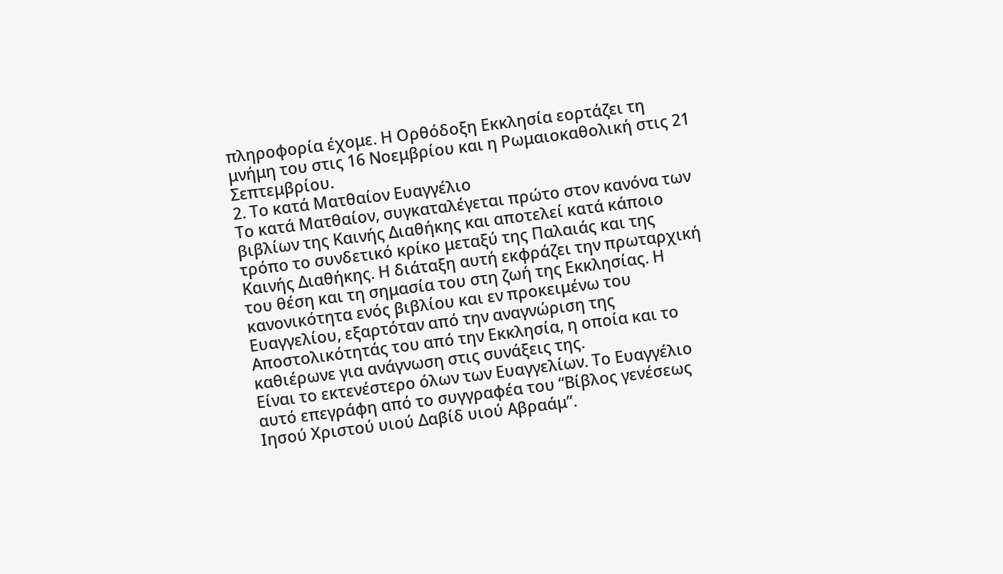πληροφορία έχομε. Η Ορθόδοξη Εκκλησία εορτάζει τη μνήμη του στις 16 Νοεμβρίου και η Ρωμαιοκαθολική στις 21 Σεπτεμβρίου.
2. Το κατά Ματθαίον Ευαγγέλιο
Το κατά Ματθαίον, συγκαταλέγεται πρώτο στον κανόνα των βιβλίων της Καινής Διαθήκης και αποτελεί κατά κάποιο τρόπο το συνδετικό κρίκο μεταξύ της Παλαιάς και της Καινής Διαθήκης. Η διάταξη αυτή εκφράζει την πρωταρχική του θέση και τη σημασία του στη ζωή της Εκκλησίας. Η κανονικότητα ενός βιβλίου και εν προκειμένω του Ευαγγελίου, εξαρτόταν από την αναγνώριση της Αποστολικότητάς του από την Εκκλησία, η οποία και το καθιέρωνε για ανάγνωση στις συνάξεις της.
Είναι το εκτενέστερο όλων των Ευαγγελίων. Το Ευαγγέλιο αυτό επεγράφη από το συγγραφέα του “Βίβλος γενέσεως Ιησού Χριστού υιού Δαβίδ υιού Αβραάμ”.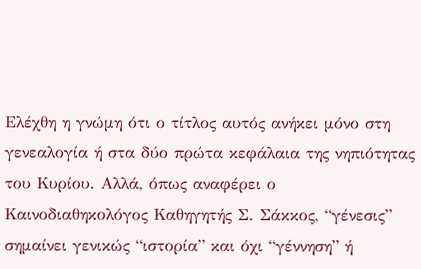Ελέχθη η γνώμη ότι ο τίτλος αυτός ανήκει μόνο στη γενεαλογία ή στα δύο πρώτα κεφάλαια της νηπιότητας του Κυρίου. Αλλά, όπως αναφέρει ο Καινοδιαθηκολόγος Καθηγητής Σ. Σάκκος, “γένεσις” σημαίνει γενικώς “ιστορία” και όχι “γέννηση” ή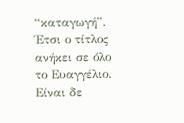“καταγωγή”. Έτσι ο τίτλος ανήκει σε όλο το Ευαγγέλιο. Είναι δε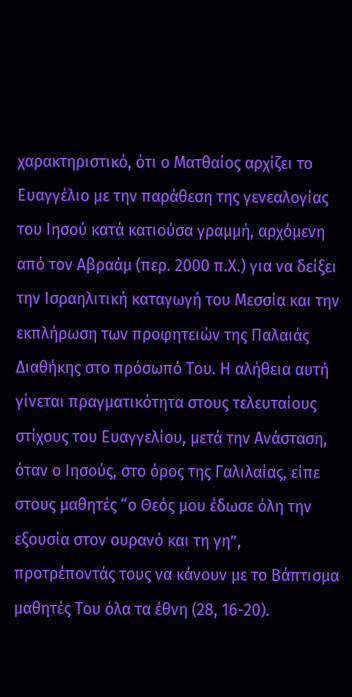χαρακτηριστικό, ότι ο Ματθαίος αρχίζει το Ευαγγέλιο με την παράθεση της γενεαλογίας του Ιησού κατά κατιούσα γραμμή, αρχόμενη από τον Αβραάμ (περ. 2000 π.Χ.) για να δείξει την Ισραηλιτική καταγωγή του Μεσσία και την εκπλήρωση των προφητειών της Παλαιάς Διαθήκης στο πρόσωπό Του. Η αλήθεια αυτή γίνεται πραγματικότητα στους τελευταίους στίχους του Ευαγγελίου, μετά την Ανάσταση, όταν ο Ιησούς, στο όρος της Γαλιλαίας, είπε στους μαθητές “ο Θεός μου έδωσε όλη την εξουσία στον ουρανό και τη γη”, προτρέποντάς τους να κάνουν με το Βάπτισμα μαθητές Του όλα τα έθνη (28, 16-20).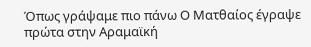Όπως γράψαμε πιο πάνω Ο Ματθαίος έγραψε πρώτα στην Αραμαϊκή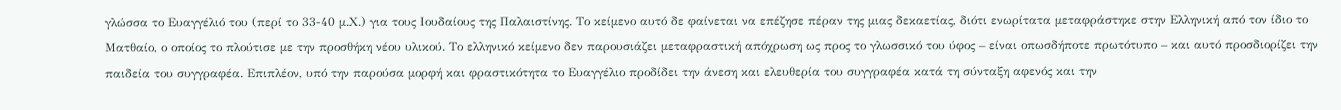γλώσσα το Ευαγγέλιό του (περί το 33-40 μ.Χ.) για τους Ιουδαίους της Παλαιστίνης. Το κείμενο αυτό δε φαίνεται να επέζησε πέραν της μιας δεκαετίας, διότι ενωρίτατα μεταφράστηκε στην Ελληνική από τον ίδιο το Ματθαίο, ο οποίος το πλούτισε με την προσθήκη νέου υλικού. Το ελληνικό κείμενο δεν παρουσιάζει μεταφραστική απόχρωση ως προς το γλωσσικό του ύφος – είναι οπωσδήποτε πρωτότυπο – και αυτό προσδιορίζει την παιδεία του συγγραφέα. Επιπλέον, υπό την παρούσα μορφή και φραστικότητα το Ευαγγέλιο προδίδει την άνεση και ελευθερία του συγγραφέα κατά τη σύνταξη αφενός και την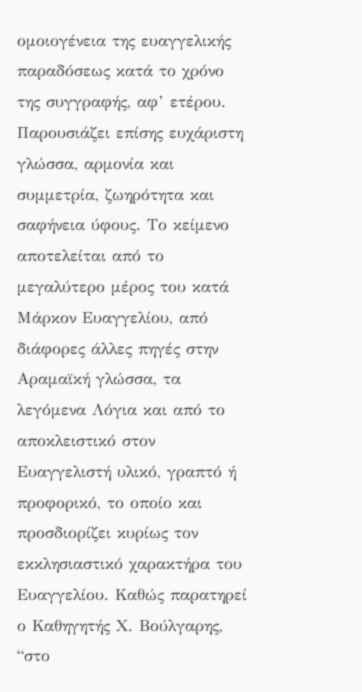ομοιογένεια της ευαγγελικής παραδόσεως κατά το χρόνο της συγγραφής, αφ’ ετέρου. Παρουσιάζει επίσης ευχάριστη γλώσσα, αρμονία και συμμετρία, ζωηρότητα και σαφήνεια ύφους. Το κείμενο αποτελείται από το μεγαλύτερο μέρος του κατά Μάρκον Ευαγγελίου, από διάφορες άλλες πηγές στην Αραμαϊκή γλώσσα, τα λεγόμενα Λόγια και από το αποκλειστικό στον Ευαγγελιστή υλικό, γραπτό ή προφορικό, το οποίο και προσδιορίζει κυρίως τον εκκλησιαστικό χαρακτήρα του Ευαγγελίου. Καθώς παρατηρεί ο Καθηγητής Χ. Βούλγαρης, “στο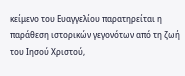κείμενο του Ευαγγελίου παρατηρείται η παράθεση ιστορικών γεγονότων από τη ζωή του Ιησού Χριστού,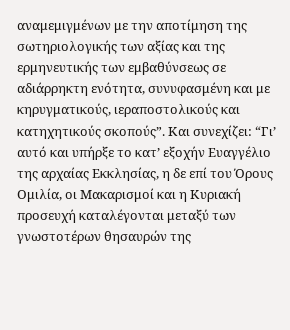αναμεμιγμένων με την αποτίμηση της σωτηριολογικής των αξίας και της ερμηνευτικής των εμβαθύνσεως σε αδιάρρηκτη ενότητα, συνυφασμένη και με κηρυγματικούς, ιεραποστολικούς και κατηχητικούς σκοπούς”. Και συνεχίζει: “Γι’ αυτό και υπήρξε το κατ’ εξοχήν Ευαγγέλιο της αρχαίας Εκκλησίας, η δε επί του Όρους Ομιλία, οι Μακαρισμοί και η Κυριακή προσευχή καταλέγονται μεταξύ των γνωστοτέρων θησαυρών της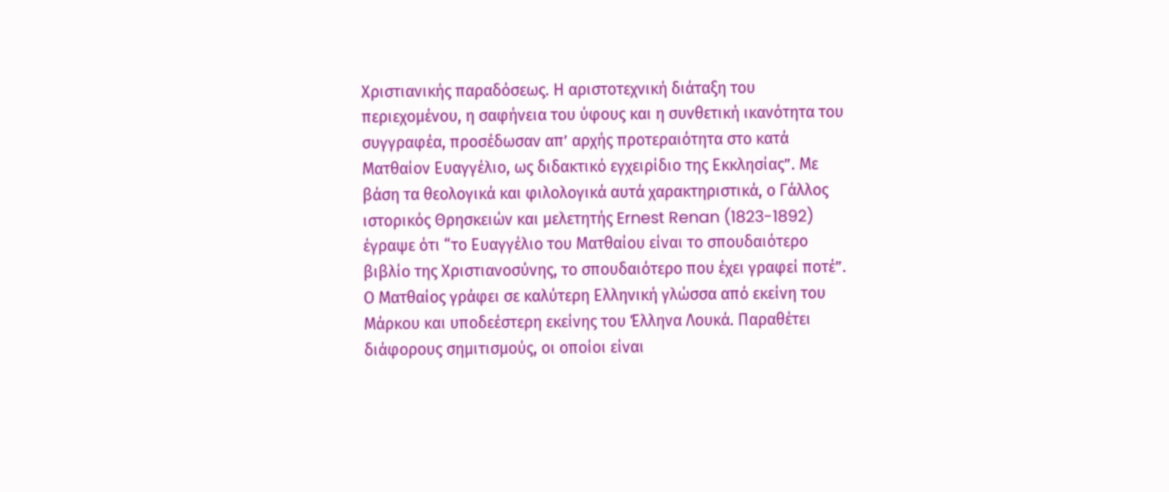Χριστιανικής παραδόσεως. Η αριστοτεχνική διάταξη του περιεχομένου, η σαφήνεια του ύφους και η συνθετική ικανότητα του συγγραφέα, προσέδωσαν απ’ αρχής προτεραιότητα στο κατά Ματθαίον Ευαγγέλιο, ως διδακτικό εγχειρίδιο της Εκκλησίας”. Με βάση τα θεολογικά και φιλολογικά αυτά χαρακτηριστικά, ο Γάλλος ιστορικός Θρησκειών και μελετητής Ernest Renan (1823-1892) έγραψε ότι “το Ευαγγέλιο του Ματθαίου είναι το σπουδαιότερο βιβλίο της Χριστιανοσύνης, το σπουδαιότερο που έχει γραφεί ποτέ”.
Ο Ματθαίος γράφει σε καλύτερη Ελληνική γλώσσα από εκείνη του Μάρκου και υποδεέστερη εκείνης του Έλληνα Λουκά. Παραθέτει διάφορους σημιτισμούς, οι οποίοι είναι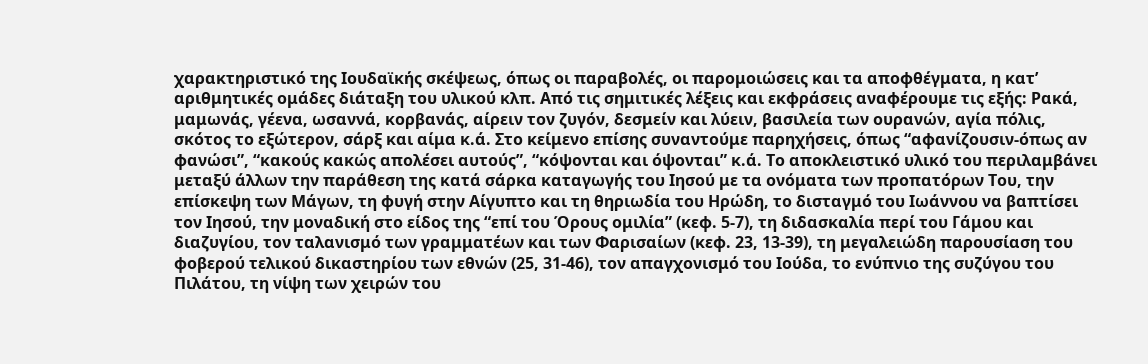χαρακτηριστικό της Ιουδαϊκής σκέψεως, όπως οι παραβολές, οι παρομοιώσεις και τα αποφθέγματα, η κατ’ αριθμητικές ομάδες διάταξη του υλικού κλπ. Από τις σημιτικές λέξεις και εκφράσεις αναφέρουμε τις εξής: Ρακά, μαμωνάς, γέενα, ωσαννά, κορβανάς, αίρειν τον ζυγόν, δεσμείν και λύειν, βασιλεία των ουρανών, αγία πόλις, σκότος το εξώτερον, σάρξ και αίμα κ.ά. Στο κείμενο επίσης συναντούμε παρηχήσεις, όπως “αφανίζουσιν-όπως αν φανώσι”, “κακούς κακώς απολέσει αυτούς”, “κόψονται και όψονται” κ.ά. Το αποκλειστικό υλικό του περιλαμβάνει μεταξύ άλλων την παράθεση της κατά σάρκα καταγωγής του Ιησού με τα ονόματα των προπατόρων Του, την επίσκεψη των Μάγων, τη φυγή στην Αίγυπτο και τη θηριωδία του Ηρώδη, το δισταγμό του Ιωάννου να βαπτίσει τον Ιησού, την μοναδική στο είδος της “επί του Όρους ομιλία” (κεφ. 5-7), τη διδασκαλία περί του Γάμου και διαζυγίου, τον ταλανισμό των γραμματέων και των Φαρισαίων (κεφ. 23, 13-39), τη μεγαλειώδη παρουσίαση του φοβερού τελικού δικαστηρίου των εθνών (25, 31-46), τον απαγχονισμό του Ιούδα, το ενύπνιο της συζύγου του Πιλάτου, τη νίψη των χειρών του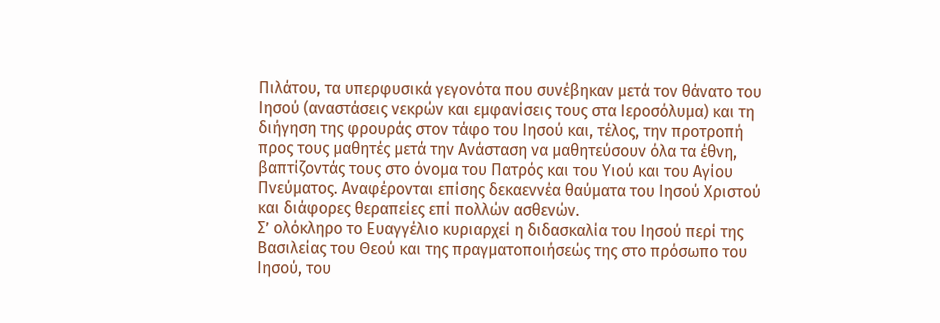Πιλάτου, τα υπερφυσικά γεγονότα που συνέβηκαν μετά τον θάνατο του Ιησού (αναστάσεις νεκρών και εμφανίσεις τους στα Ιεροσόλυμα) και τη διήγηση της φρουράς στον τάφο του Ιησού και, τέλος, την προτροπή προς τους μαθητές μετά την Ανάσταση να μαθητεύσουν όλα τα έθνη, βαπτίζοντάς τους στο όνομα του Πατρός και του Υιού και του Αγίου Πνεύματος. Αναφέρονται επίσης δεκαεννέα θαύματα του Ιησού Χριστού και διάφορες θεραπείες επί πολλών ασθενών.
Σ’ ολόκληρο το Ευαγγέλιο κυριαρχεί η διδασκαλία του Ιησού περί της Βασιλείας του Θεού και της πραγματοποιήσεώς της στο πρόσωπο του Ιησού, του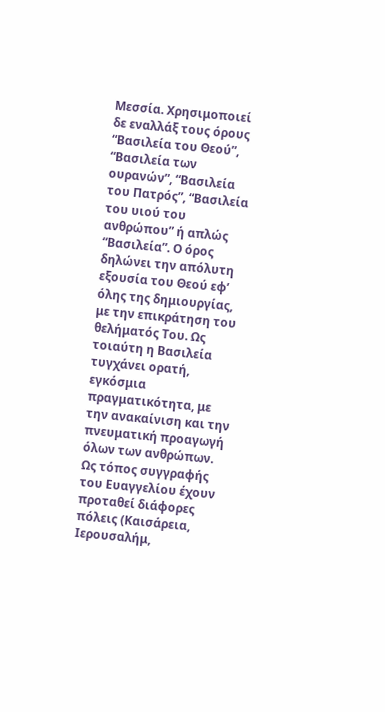Μεσσία. Χρησιμοποιεί δε εναλλάξ τους όρους “Βασιλεία του Θεού”, “Βασιλεία των ουρανών”, “Βασιλεία του Πατρός”, “Βασιλεία του υιού του ανθρώπου” ή απλώς “Βασιλεία”. Ο όρος δηλώνει την απόλυτη εξουσία του Θεού εφ’ όλης της δημιουργίας, με την επικράτηση του θελήματός Του. Ως τοιαύτη η Βασιλεία τυγχάνει ορατή, εγκόσμια πραγματικότητα, με την ανακαίνιση και την πνευματική προαγωγή όλων των ανθρώπων.
Ως τόπος συγγραφής του Ευαγγελίου έχουν προταθεί διάφορες πόλεις (Καισάρεια, Ιερουσαλήμ,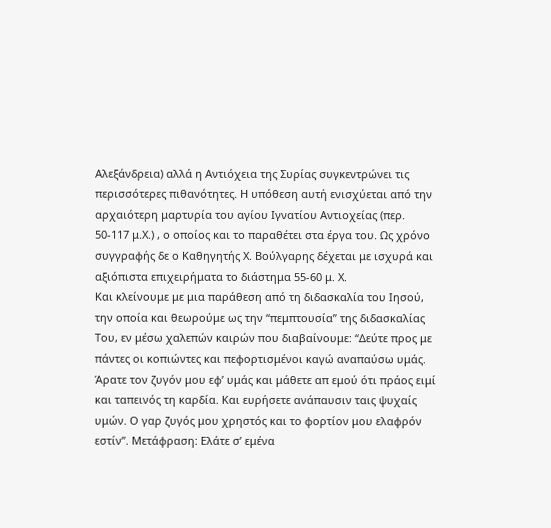Αλεξάνδρεια) αλλά η Αντιόχεια της Συρίας συγκεντρώνει τις περισσότερες πιθανότητες. Η υπόθεση αυτή ενισχύεται από την αρχαιότερη μαρτυρία του αγίου Ιγνατίου Αντιοχείας (περ. 50-117 μ.Χ.) , ο οποίος και το παραθέτει στα έργα του. Ως χρόνο συγγραφής δε ο Καθηγητής Χ. Βούλγαρης δέχεται με ισχυρά και αξιόπιστα επιχειρήματα το διάστημα 55-60 μ. Χ.
Και κλείνουμε με μια παράθεση από τη διδασκαλία του Ιησού, την οποία και θεωρούμε ως την “πεμπτουσία” της διδασκαλίας Του, εν μέσω χαλεπών καιρών που διαβαίνουμε: “Δεύτε προς με πάντες οι κοπιώντες και πεφορτισμένοι καγώ αναπαύσω υμάς. Άρατε τον ζυγόν μου εφ’ υμάς και μάθετε απ εμού ότι πράος ειμί και ταπεινός τη καρδία. Και ευρήσετε ανάπαυσιν ταις ψυχαίς υμών. Ο γαρ ζυγός μου χρηστός και το φορτίον μου ελαφρόν εστίν”. Μετάφραση: Ελάτε σ’ εμένα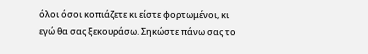όλοι όσοι κοπιάζετε κι είστε φορτωμένοι, κι εγώ θα σας ξεκουράσω. Σηκώστε πάνω σας το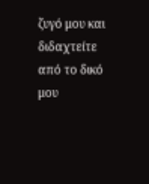ζυγό μου και διδαχτείτε από το δικό μου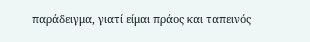παράδειγμα, γιατί είμαι πράος και ταπεινός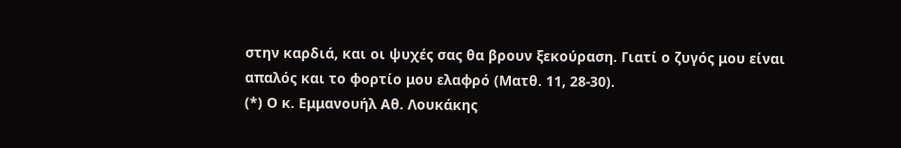στην καρδιά, και οι ψυχές σας θα βρουν ξεκούραση. Γιατί ο ζυγός μου είναι απαλός και το φορτίο μου ελαφρό (Ματθ. 11, 28-30).
(*) Ο κ. Εμμανουήλ Αθ. Λουκάκης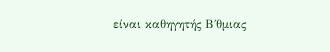είναι καθηγητής Β΄θμιας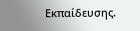Εκπαίδευσης.